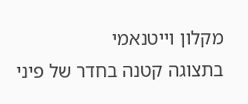מקלון וייטנאמי
בתצוגה קטנה בחדר של פיני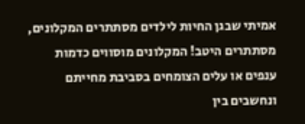אמיתי שבגן החיות לילדים מסתתרים המקלונים, מסתתרים היטב! המקלונים מוסווים כדמות ענפים או עלים הצומחים בסביבת מחייתם ונחשבים בין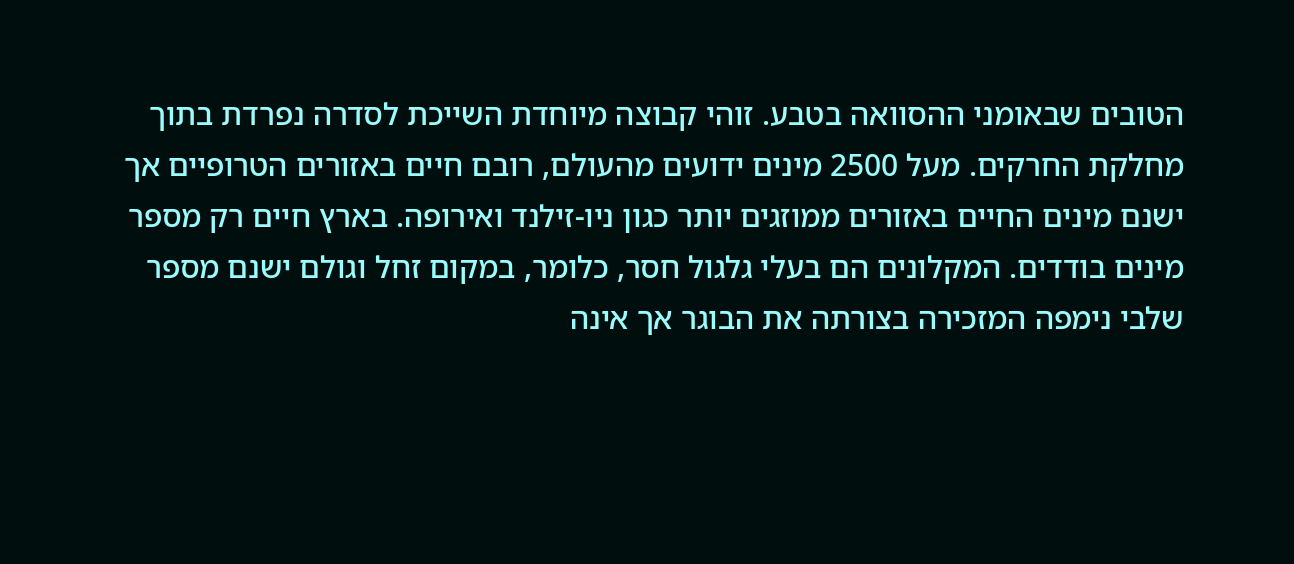הטובים שבאומני ההסוואה בטבע. זוהי קבוצה מיוחדת השייכת לסדרה נפרדת בתוך מחלקת החרקים. מעל 2500 מינים ידועים מהעולם, רובם חיים באזורים הטרופיים אך ישנם מינים החיים באזורים ממוזגים יותר כגון ניו-זילנד ואירופה. בארץ חיים רק מספר מינים בודדים. המקלונים הם בעלי גלגול חסר, כלומר, במקום זחל וגולם ישנם מספר שלבי נימפה המזכירה בצורתה את הבוגר אך אינה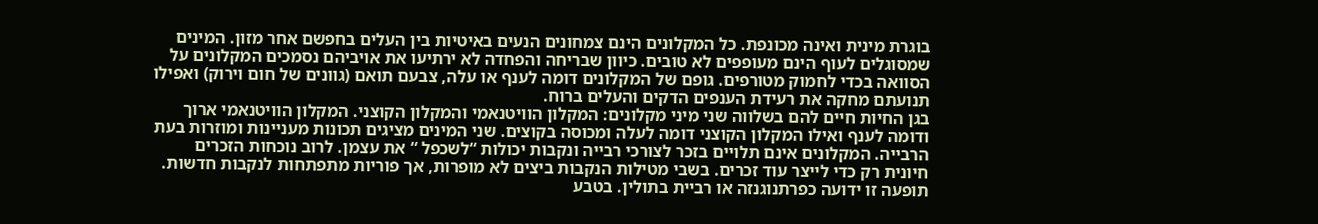בוגרת מינית ואינה מכונפת. כל המקלונים הינם צמחונים הנעים באיטיות בין העלים בחפשם אחר מזון. המינים שמסוגלים לעוף הינם מעופפים לא טובים. כיוון שבריחה והפחדה לא ירתיעו את אויביהם נסמכים המקלונים על הסוואה בכדי לחמוק מטורפים. גופם של המקלונים דומה לענף או עלה, צבעם תואם (גוונים של חום וירוק) ואפילו תנועתם מחקה את רעידת הענפים הדקים והעלים ברוח.
בגן החיות חיים להם בשלווה שני מיני מקלונים: המקלון הוויטנאמי והמקלון הקוצני. המקלון הוויטנאמי ארוך ודומה לענף ואילו המקלון הקוצני דומה לעלה ומכוסה בקוצים. שני המינים מציגים תכונות מעניינות ומוזרות בעת הרבייה. המקלונים אינם תלויים בזכר לצורכי רבייה ונקבות יכולות “לשכפל “ את עצמן. לרוב נוכחות הזכרים חיונית רק כדי לייצר עוד זכרים. בשבי מטילות הנקבות ביצים לא מופרות, אך פוריות מתפתחות לנקבות חדשות. תופעה זו ידועה כפרתנוגנזה או רביית בתולין. בטבע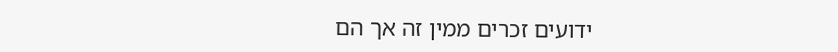ידועים זכרים ממין זה אך הם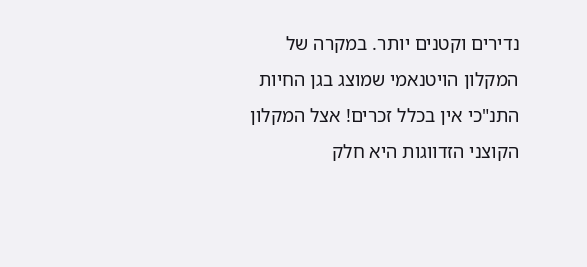נדירים וקטנים יותר. במקרה של המקלון הויטנאמי שמוצג בגן החיות התנ"כי אין בכלל זכרים! אצל המקלון הקוצני הזדווגות היא חלק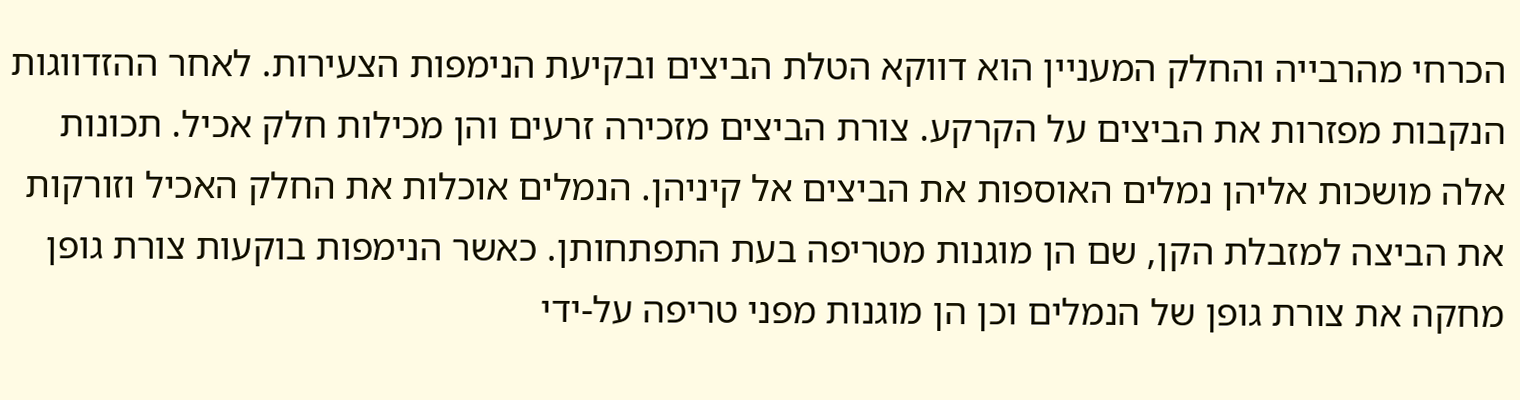הכרחי מהרבייה והחלק המעניין הוא דווקא הטלת הביצים ובקיעת הנימפות הצעירות. לאחר ההזדווגות הנקבות מפזרות את הביצים על הקרקע. צורת הביצים מזכירה זרעים והן מכילות חלק אכיל. תכונות אלה מושכות אליהן נמלים האוספות את הביצים אל קיניהן. הנמלים אוכלות את החלק האכיל וזורקות את הביצה למזבלת הקן, שם הן מוגנות מטריפה בעת התפתחותן. כאשר הנימפות בוקעות צורת גופן מחקה את צורת גופן של הנמלים וכן הן מוגנות מפני טריפה על-ידי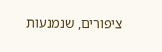ציפורים, שנמנעות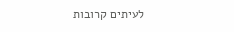לעיתים קרובות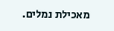מאכילת נמלים.